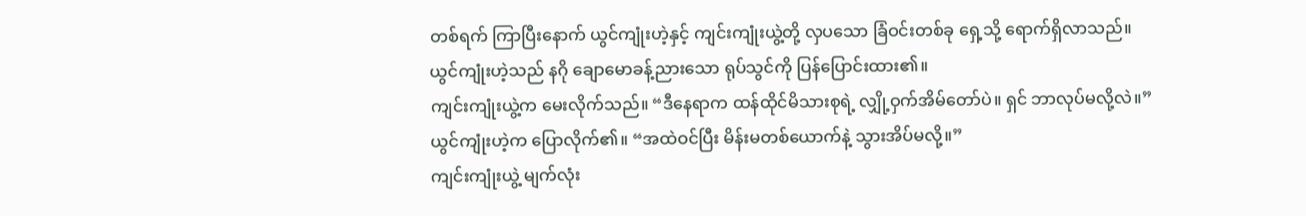တစ်ရက် ကြာပြီးနောက် ယွင်ကျုံးဟဲ့နှင့် ကျင်းကျုံးယွဲ့တို့ လှပသော ခြံဝင်းတစ်ခု ရှေ့သို့ ရောက်ရှိလာသည်။
ယွင်ကျုံးဟဲ့သည် နဂို ချောမောခန့်ညားသော ရုပ်သွင်ကို ပြန်ပြောင်းထား၏။
ကျင်းကျုံးယွဲ့က မေးလိုက်သည်။ “ဒီနေရာက ထန်ထိုင်မိသားစုရဲ့ လျှို့ဝှက်အိမ်တော်ပဲ။ ရှင် ဘာလုပ်မလို့လဲ။”
ယွင်ကျုံးဟဲ့က ပြောလိုက်၏။ “အထဲဝင်ပြီး မိန်းမတစ်ယောက်နဲ့ သွားအိပ်မလို့။”
ကျင်းကျုံးယွဲ့ မျက်လုံး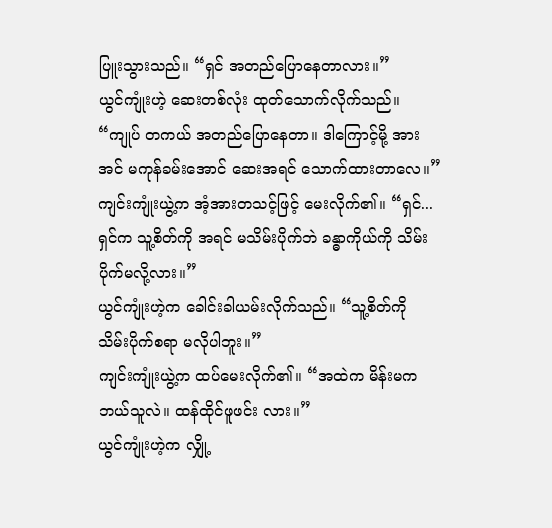ပြူးသွားသည်။ “ရှင် အတည်ပြောနေတာလား။”
ယွင်ကျုံးဟဲ့ ဆေးတစ်လုံး ထုတ်သောက်လိုက်သည်။ “ကျုပ် တကယ် အတည်ပြောနေတာ။ ဒါကြောင့်မို့ အားအင် မကုန်ခမ်းအောင် ဆေးအရင် သောက်ထားတာလေ။”
ကျင်းကျုံးယွဲ့က အံ့အားတသင့်ဖြင့် မေးလိုက်၏။ “ရှင်... ရှင်က သူ့စိတ်ကို အရင် မသိမ်းပိုက်ဘဲ ခန္ဓာကိုယ်ကို သိမ်းပိုက်မလို့လား။”
ယွင်ကျုံးဟဲ့က ခေါင်းခါယမ်းလိုက်သည်။ “သူ့စိတ်ကို သိမ်းပိုက်စရာ မလိုပါဘူး။”
ကျင်းကျုံးယွဲ့က ထပ်မေးလိုက်၏။ “အထဲက မိန်းမက ဘယ်သူလဲ။ ထန်ထိုင်ဖူဖင်း လား။”
ယွင်ကျုံးဟဲ့က လျှို့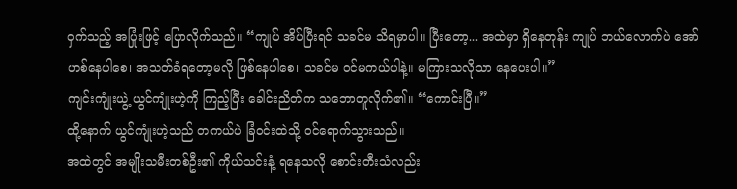ဝှက်သည့် အပြုံးဖြင့် ပြောလိုက်သည်။ “ကျုပ် အိပ်ပြီးရင် သခင်မ သိရမှာပါ။ ပြီးတော့... အထဲမှာ ရှိနေတုန်း ကျုပ် ဘယ်လောက်ပဲ အော်ဟစ်နေပါစေ၊ အသတ်ခံရတော့မလို ဖြစ်နေပါစေ၊ သခင်မ ဝင်မကယ်ပါနဲ့။ မကြားသလိုသာ နေပေးပါ။”
ကျင်းကျုံးယွဲ့ ယွင်ကျုံးဟဲ့ကို ကြည့်ပြီး ခေါင်းညိတ်က သဘောတူလိုက်၏။ “ကောင်းပြီ။”
ထို့နောက် ယွင်ကျုံးဟဲ့သည် တကယ်ပဲ ခြံဝင်းထဲသို့ ဝင်ရောက်သွားသည်။
အထဲတွင် အမျိုးသမီးတစ်ဦး၏ ကိုယ်သင်းနံ့ ရနေသလို စောင်းတီးသံလည်း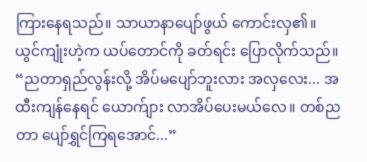ကြားနေရသည်။ သာယာနာပျော်ဖွယ် ကောင်းလှ၏။
ယွင်ကျုံးဟဲ့က ယပ်တောင်ကို ခတ်ရင်း ပြောလိုက်သည်။ “ညတာရှည်လွန်းလို့ အိပ်မပျော်ဘူးလား အလှလေး... အထီးကျန်နေရင် ယောက်ျား လာအိပ်ပေးမယ်လေ။ တစ်ညတာ ပျော်ရွှင်ကြရအောင်...”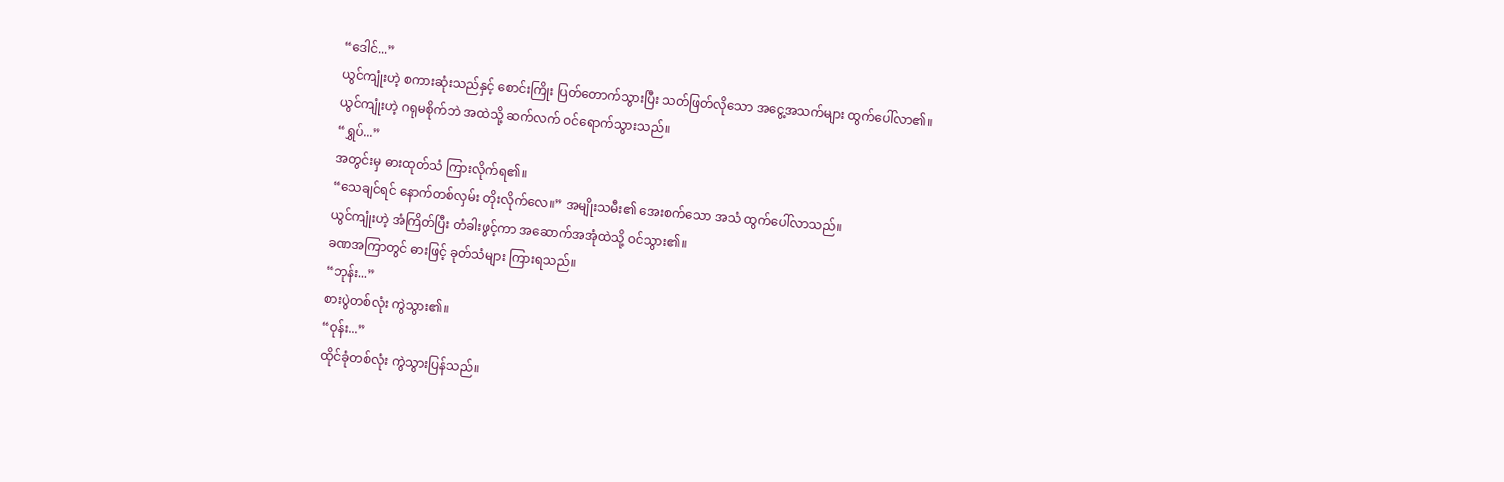“ဒေါင်...”
ယွင်ကျုံးဟဲ့ စကားဆုံးသည်နှင့် စောင်းကြိုး ပြတ်တောက်သွားပြီး သတ်ဖြတ်လိုသော အငွေ့အသက်များ ထွက်ပေါ်လာ၏။
ယွင်ကျုံးဟဲ့ ဂရုမစိုက်ဘဲ အထဲသို့ ဆက်လက် ဝင်ရောက်သွားသည်။
“ရွှပ်...”
အတွင်းမှ ဓားထုတ်သံ ကြားလိုက်ရ၏။
“သေချင်ရင် နောက်တစ်လှမ်း တိုးလိုက်လေ။” အမျိုးသမီး၏ အေးစက်သော အသံ ထွက်ပေါ်လာသည်။
ယွင်ကျုံးဟဲ့ အံကြိတ်ပြီး တံခါးဖွင့်ကာ အဆောက်အအုံထဲသို့ ဝင်သွား၏။
ခဏအကြာတွင် ဓားဖြင့် ခုတ်သံများ ကြားရသည်။
“ဘုန်း...”
စားပွဲတစ်လုံး ကွဲသွား၏။
“ဝုန်း...”
ထိုင်ခုံတစ်လုံး ကွဲသွားပြန်သည်။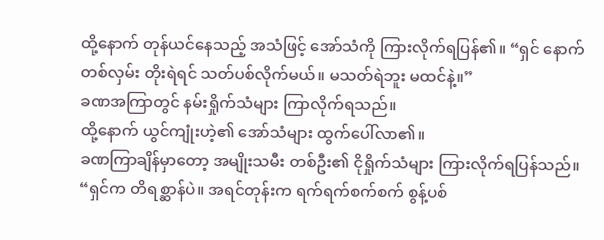ထို့နောက် တုန်ယင်နေသည့် အသံဖြင့် အော်သံကို ကြားလိုက်ရပြန်၏။ “ရှင် နောက်တစ်လှမ်း တိုးရဲရင် သတ်ပစ်လိုက်မယ်။ မသတ်ရဲဘူး မထင်နဲ့။”
ခဏအကြာတွင် နမ်းရှိုက်သံများ ကြာလိုက်ရသည်။
ထို့နောက် ယွင်ကျုံးဟဲ့၏ အော်သံများ ထွက်ပေါ်လာ၏။
ခဏကြာချိန်မှာတော့ အမျိုးသမီး တစ်ဦး၏ ငိုရှိုက်သံများ ကြားလိုက်ရပြန်သည်။
“ရှင်က တိရစ္ဆာန်ပဲ။ အရင်တုန်းက ရက်ရက်စက်စက် စွန့်ပစ်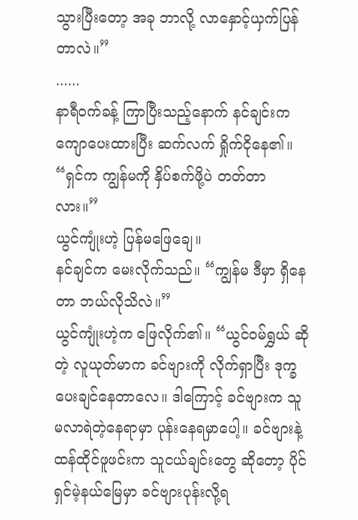သွားပြီးတော့ အခု ဘာလို့ လာနှောင့်ယှက်ပြန်တာလဲ။”
......
နာရီဝက်ခန့် ကြာပြီးသည့်နောက် နင်ချင်းက ကျောပေးထားပြီး ဆက်လက် ရှိုက်ငိုနေ၏။ “ရှင်က ကျွန်မကို နှိပ်စက်ဖို့ပဲ တတ်တာလား။”
ယွင်ကျုံးဟဲ့ ပြန်မဖြေချေ။
နင်ချင်က မေးလိုက်သည်။ “ကျွန်မ ဒီမှာ ရှိနေတာ ဘယ်လိုသိလဲ။”
ယွင်ကျုံးဟဲ့က ဖြေလိုက်၏။ “ယွင်ဝမ်ရွှယ် ဆိုတဲ့ လူယုတ်မာက ခင်ဗျားကို လိုက်ရှာပြီး ဒုက္ခပေးချင်နေတာလေ။ ဒါကြောင့် ခင်ဗျားက သူ မလာရဲတဲ့နေရာမှာ ပုန်းနေရမှာပေါ့။ ခင်ဗျားနဲ့ ထန်ထိုင်ဖူဖင်းက သူငယ်ချင်းတွေ ဆိုတော့ ပိုင်ရှင်မဲ့နယ်မြေမှာ ခင်ဗျားပုန်းလို့ရ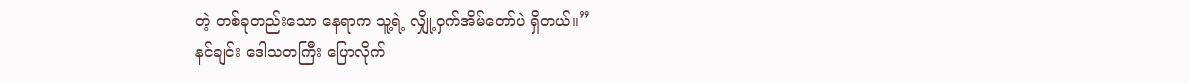တဲ့ တစ်ခုတည်းသော နေရာက သူ့ရဲ့ လျှို့ဝှက်အိမ်တော်ပဲ ရှိတယ်။”
နင်ချင်း ဒေါသတကြီး ပြောလိုက်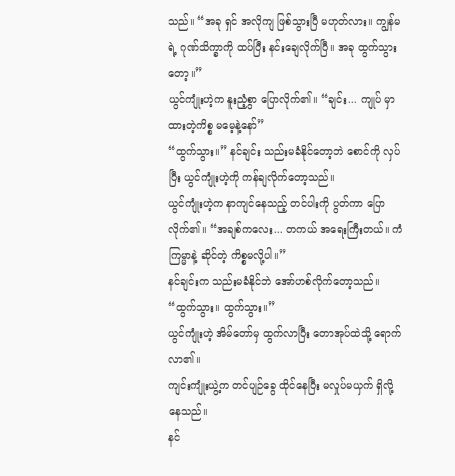သည်။ “အခု ရှင် အလိုကျ ဖြစ်သွားပြီ မဟုတ်လား။ ကျွန်မရဲ့ ဂုဏ်သိက္ခာကို ထပ်ပြီး နင်းချေလိုက်ပြီ။ အခု ထွက်သွားတော့။”
ယွင်ကျုံးဟဲ့က နူးညံ့စွာ ပြောလိုက်၏။ “ချင်း... ကျုပ် မှာထားတဲ့ကိစ္စ မမေ့နဲ့နော်”
“ထွက်သွား။” နင်ချင်း သည်းမခံနိုင်တော့ဘဲ စောင်ကို လှပ်ပြီး ယွင်ကျုံးဟဲ့ကို ကန်ချလိုက်တော့သည်။
ယွင်ကျုံးဟဲ့က နာကျင်နေသည့် တင်ပါးကို ပွတ်ကာ ပြောလိုက်၏။ “အချစ်ကလေး... တကယ် အရေးကြီးတယ်။ ကံကြမ္မာနဲ့ ဆိုင်တဲ့ ကိစ္စမလို့ပါ။”
နင်ချင်းက သည်းမခံနိုင်ဘဲ အော်ဟစ်လိုက်တော့သည်။ “ထွက်သွား။ ထွက်သွား။”
ယွင်ကျုံးဟဲ့ အိမ်တော်မှ ထွက်လာပြီး တောအုပ်ထဲသို့ ရောက်လာ၏။
ကျင်းကျုံးယွဲ့က တင်ပျဉ်ခွေ ထိုင်နေပြီး မလှုပ်မယှက် ရှိလို့နေသည်။
နင်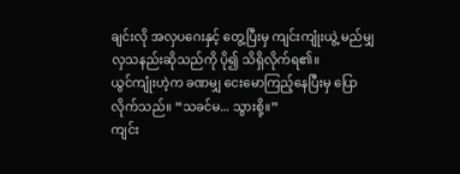ချင်းလို အလှပဂေးနှင့် တွေ့ပြီးမှ ကျင်းကျုံးယွဲ့ မည်မျှ လှသနည်းဆိုသည်ကို ပို၍ သိရှိလိုက်ရ၏။
ယွင်ကျုံးဟဲ့က ခဏမျှ ငေးမောကြည့်နေပြီးမှ ပြောလိုက်သည်။ “သခင်မ... သွားစို့။”
ကျင်း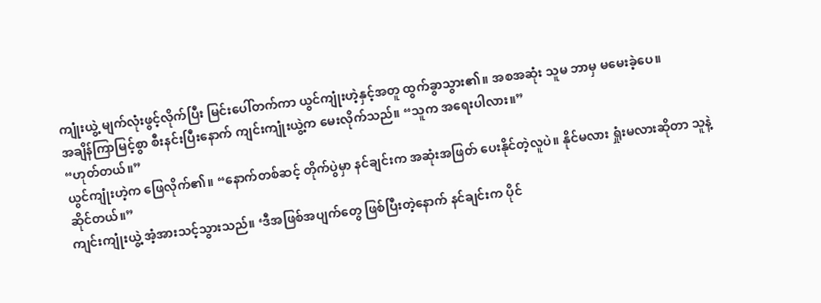ကျုံးယွဲ့ မျက်လုံးဖွင့်လိုက်ပြီး မြင်းပေါ်တက်ကာ ယွင်ကျုံးဟဲ့နှင့်အတူ ထွက်ခွာသွား၏။ အစအဆုံး သူမ ဘာမှ မမေးခဲ့ပေ။
အချိန်ကြာမြင့်စွာ စီးနင်းပြီးနောက် ကျင်းကျုံးယွဲ့က မေးလိုက်သည်။ “သူက အရေးပါလား။”
“ဟုတ်တယ်။”
ယွင်ကျုံးဟဲ့က ဖြေလိုက်၏။ “နောက်တစ်ဆင့် တိုက်ပွဲမှာ နင်ချင်းက အဆုံးအဖြတ် ပေးနိုင်တဲ့လူပဲ။ နိုင်မလား ရှုံးမလားဆိုတာ သူနဲ့ ဆိုင်တယ်။”
ကျင်းကျုံးယွဲ့ အံ့အားသင့်သွားသည်။ ‘ဒီအဖြစ်အပျက်တွေ ဖြစ်ပြီးတဲ့နောက် နင်ချင်းက ပိုင်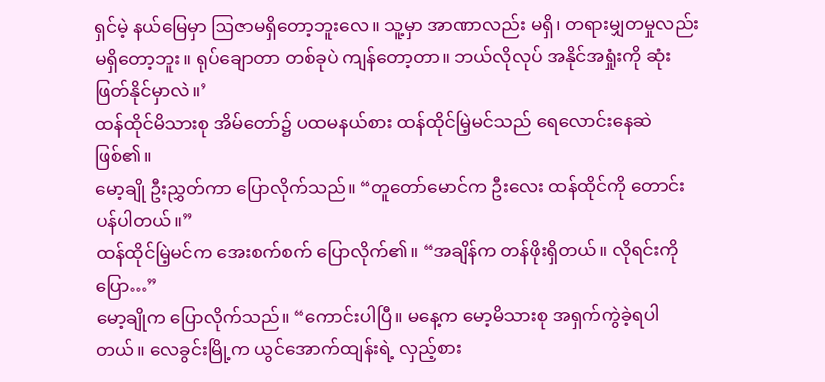ရှင်မဲ့ နယ်မြေမှာ ဩဇာမရှိတော့ဘူးလေ။ သူ့မှာ အာဏာလည်း မရှိ၊ တရားမျှတမှုလည်း မရှိတော့ဘူး။ ရုပ်ချောတာ တစ်ခုပဲ ကျန်တော့တာ။ ဘယ်လိုလုပ် အနိုင်အရှုံးကို ဆုံးဖြတ်နိုင်မှာလဲ။’
ထန်ထိုင်မိသားစု အိမ်တော်၌ ပထမနယ်စား ထန်ထိုင်မြဲ့မင်သည် ရေလောင်းနေဆဲ ဖြစ်၏။
မော့ချို ဦးညွှတ်ကာ ပြောလိုက်သည်။ “တူတော်မောင်က ဦးလေး ထန်ထိုင်ကို တောင်းပန်ပါတယ်။”
ထန်ထိုင်မြဲ့မင်က အေးစက်စက် ပြောလိုက်၏။ “အချိန်က တန်ဖိုးရှိတယ်။ လိုရင်းကိုပြော…”
မော့ချိုက ပြောလိုက်သည်။ “ကောင်းပါပြီ။ မနေ့က မော့မိသားစု အရှက်ကွဲခဲ့ရပါတယ်။ လေခွင်းမြို့က ယွင်အောက်ထျန်းရဲ့ လှည့်စား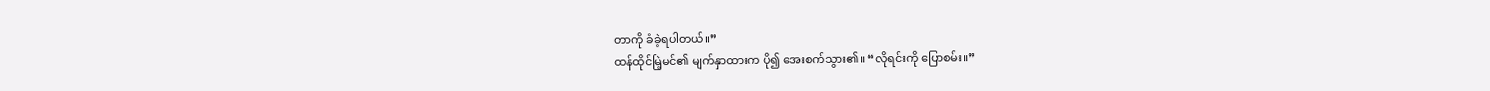တာကို ခံခဲ့ရပါတယ်။”
ထန်ထိုင်မြဲ့မင်၏ မျက်နှာထားက ပို၍ အေးစက်သွား၏။ “လိုရင်းကို ပြောစမ်း။”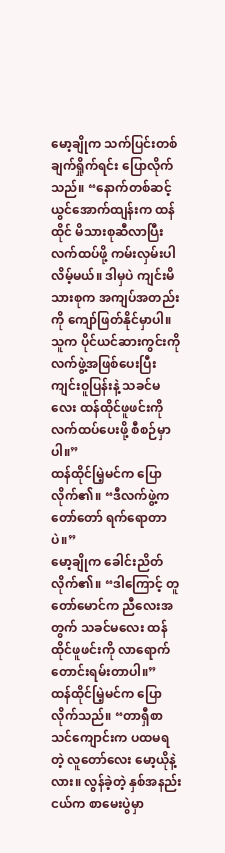မော့ချိုက သက်ပြင်းတစ်ချက်ရှိုက်ရင်း ပြောလိုက်သည်။ “နောက်တစ်ဆင့် ယွင်အောက်ထျန်းက ထန်ထိုင် မိသားစုဆီလာပြီး လက်ထပ်ဖို့ ကမ်းလှမ်းပါလိမ့်မယ်။ ဒါမှပဲ ကျင်းမိသားစုက အကျပ်အတည်းကို ကျော်ဖြတ်နိုင်မှာပါ။ သူက ပိုင်ယင်ဆားကွင်းကို လက်ဖွဲ့အဖြစ်ပေးပြီး ကျင်းဝူပြန်းနဲ့ သခင်မလေး ထန်ထိုင်ဖူဖင်းကို လက်ထပ်ပေးဖို့ စီစဉ်မှာပါ။”
ထန်ထိုင်မြဲ့မင်က ပြောလိုက်၏။ “ဒီလက်ဖွဲ့က တော်တော် ရက်ရောတာပဲ။”
မော့ချိုက ခေါင်းညိတ်လိုက်၏။ “ဒါကြောင့် တူတော်မောင်က ညီလေးအတွက် သခင်မလေး ထန်ထိုင်ဖူဖင်းကို လာရောက် တောင်းရမ်းတာပါ။”
ထန်ထိုင်မြဲ့မင်က ပြောလိုက်သည်။ “တာရှီစာသင်ကျောင်းက ပထမရတဲ့ လူတော်လေး မော့ယိုနဲ့လား။ လွန်ခဲ့တဲ့ နှစ်အနည်းငယ်က စာမေးပွဲမှာ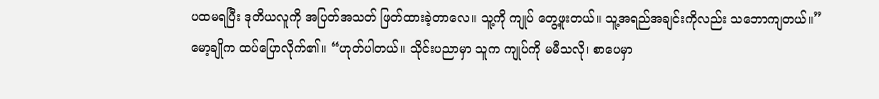ပထမရပြီး ဒုတိယလူကို အပြတ်အသတ် ဖြတ်ထားခဲ့တာလေ။ သူ့ကို ကျုပ် တွေ့ဖူးတယ်။ သူ့အရည်အချင်းကိုလည်း သဘောကျတယ်။”
မော့ချိုက ထပ်ပြောလိုက်၏။ “ဟုတ်ပါတယ်။ သိုင်းပညာမှာ သူက ကျုပ်ကို မမီသလို၊ စာပေမှာ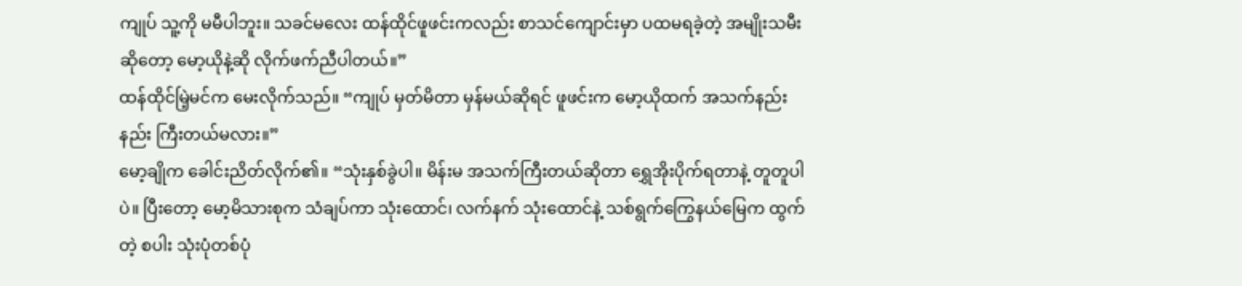ကျုပ် သူ့ကို မမီပါဘူး။ သခင်မလေး ထန်ထိုင်ဖူဖင်းကလည်း စာသင်ကျောင်းမှာ ပထမရခဲ့တဲ့ အမျိုးသမီးဆိုတော့ မော့ယိုနဲ့ဆို လိုက်ဖက်ညီပါတယ်။”
ထန်ထိုင်မြဲ့မင်က မေးလိုက်သည်။ “ကျုပ် မှတ်မိတာ မှန်မယ်ဆိုရင် ဖူဖင်းက မော့ယိုထက် အသက်နည်းနည်း ကြီးတယ်မလား။”
မော့ချိုက ခေါင်းညိတ်လိုက်၏။ “သုံးနှစ်ခွဲပါ။ မိန်းမ အသက်ကြီးတယ်ဆိုတာ ရွှေအိုးပိုက်ရတာနဲ့ တူတူပါပဲ။ ပြီးတော့ မော့မိသားစုက သံချပ်ကာ သုံးထောင်၊ လက်နက် သုံးထောင်နဲ့ သစ်ရွက်ကြွေနယ်မြေက ထွက်တဲ့ စပါး သုံးပုံတစ်ပုံ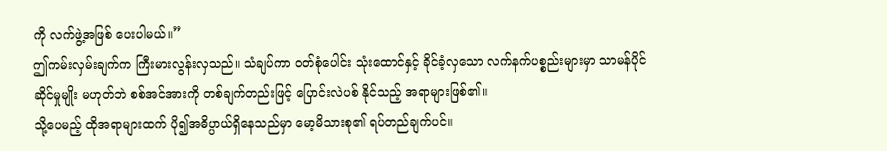ကို လက်ဖွဲ့အဖြစ် ပေးပါမယ်။”
ဤကမ်းလှမ်းချက်က ကြီးမားလွန်းလှသည်။ သံချပ်ကာ ဝတ်စုံပေါင်း သုံးထောင်နှင့် ခိုင်ခံ့လှသော လက်နက်ပစ္စည်းများမှာ သာမန်ပိုင်ဆိုင်မှုမျိုး မဟုတ်ဘဲ စစ်အင်အားကို တစ်ချက်တည်းဖြင့် ပြောင်းလဲပစ် နိုင်သည့် အရာများဖြစ်၏။
သို့ပေမည့် ထိုအရာများထက် ပို၍အဓိပ္ပာယ်ရှိနေသည်မှာ မော့မိသားစု၏ ရပ်တည်ချက်ပင်။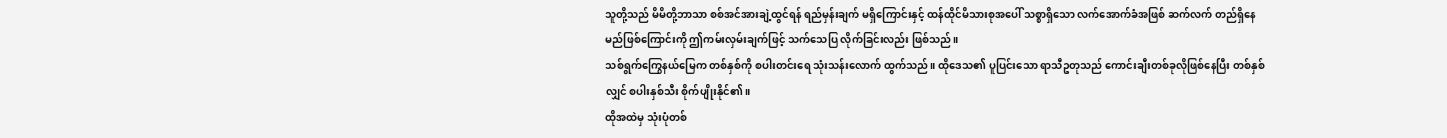သူတို့သည် မိမိတို့ဘာသာ စစ်အင်အားချဲ့ထွင်ရန် ရည်မှန်းချက် မရှိကြောင်းနှင့် ထန်ထိုင်မိသားစုအပေါ် သစ္စာရှိသော လက်အောက်ခံအဖြစ် ဆက်လက် တည်ရှိနေမည်ဖြစ်ကြောင်းကို ဤကမ်းလှမ်းချက်ဖြင့် သက်သေပြ လိုက်ခြင်းလည်း ဖြစ်သည်။
သစ်ရွက်ကြွေနယ်မြေက တစ်နှစ်ကို စပါးတင်းရေ သုံးသန်းလောက် ထွက်သည်။ ထိုဒေသ၏ ပူပြင်းသော ရာသီဥတုသည် ကောင်းချီးတစ်ခုလိုဖြစ်နေပြီး တစ်နှစ်လျှင် စပါးနှစ်သီး စိုက်ပျိုးနိုင်၏။
ထိုအထဲမှ သုံးပုံတစ်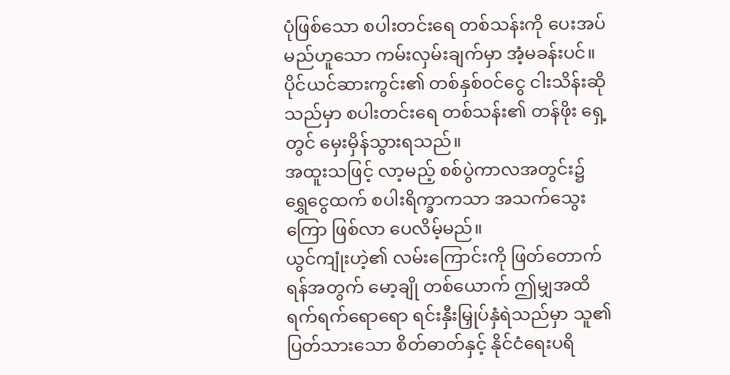ပုံဖြစ်သော စပါးတင်းရေ တစ်သန်းကို ပေးအပ်မည်ဟူသော ကမ်းလှမ်းချက်မှာ အံ့မခန်းပင်။ ပိုင်ယင်ဆားကွင်း၏ တစ်နှစ်ဝင်ငွေ ငါးသိန်းဆိုသည်မှာ စပါးတင်းရေ တစ်သန်း၏ တန်ဖိုး ရှေ့တွင် မှေးမှိန်သွားရသည်။
အထူးသဖြင့် လာ့မည့် စစ်ပွဲကာလအတွင်း၌ ရွှေငွေထက် စပါးရိက္ခာကသာ အသက်သွေးကြော ဖြစ်လာ ပေလိမ့်မည်။
ယွင်ကျုံးဟဲ့၏ လမ်းကြောင်းကို ဖြတ်တောက်ရန်အတွက် မော့ချို တစ်ယောက် ဤမျှအထိ ရက်ရက်ရောရော ရင်းနှီးမြှုပ်နှံရဲသည်မှာ သူ၏ ပြတ်သားသော စိတ်ဓာတ်နှင့် နိုင်ငံရေးပရိ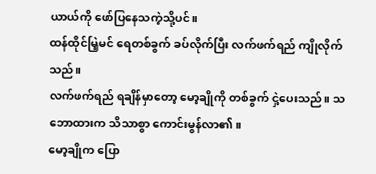ယာယ်ကို ဖော်ပြနေသကဲ့သို့ပင်။
ထန်ထိုင်မြဲ့မင် ရေတစ်ခွက် ခပ်လိုက်ပြီး လက်ဖက်ရည် ကျိုလိုက်သည်။
လက်ဖက်ရည် ရချိန်မှာတော့ မော့ချိုကို တစ်ခွက် ငှဲ့ပေးသည်။ သဘောထားက သိသာစွာ ကောင်းမွန်လာ၏။
မော့ချိုက ပြော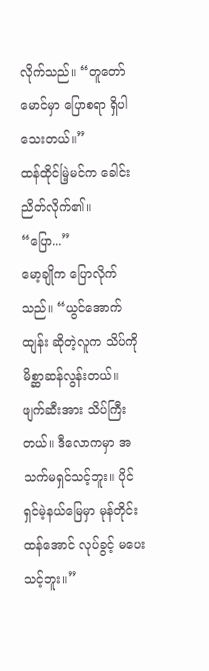လိုက်သည်။ “တူတော်မောင်မှာ ပြောစရာ ရှိပါသေးတယ်။”
ထန်ထိုင်မြဲ့မင်က ခေါင်းညိတ်လိုက်၏။ “ပြော...”
မော့ချိုက ပြောလိုက်သည်။ “ယွင်အောက်ထျန်း ဆိုတဲ့လူက သိပ်ကို မိစ္ဆာဆန်လွန်းတယ်။ ဖျက်ဆီးအား သိပ်ကြီးတယ်။ ဒီလောကမှာ အသက်မရှင်သင့်ဘူး။ ပိုင်ရှင်မဲ့နယ်မြေမှာ မုန်တိုင်းထန်အောင် လုပ်ခွင့် မပေးသင့်ဘူး။”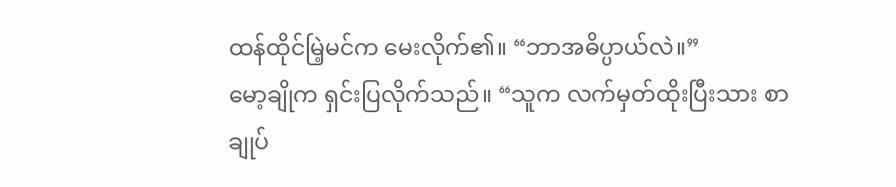ထန်ထိုင်မြဲ့မင်က မေးလိုက်၏။ “ဘာအဓိပ္ပာယ်လဲ။”
မော့ချိုက ရှင်းပြလိုက်သည်။ “သူက လက်မှတ်ထိုးပြီးသား စာချုပ်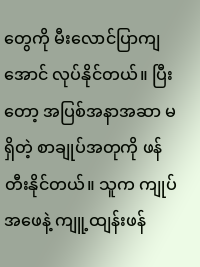တွေကို မီးလောင်ပြာကျအောင် လုပ်နိုင်တယ်။ ပြီးတော့ အပြစ်အနာအဆာ မရှိတဲ့ စာချုပ်အတုကို ဖန်တီးနိုင်တယ်။ သူက ကျုပ်အဖေနဲ့ ကျူ့ထျန်းဖန်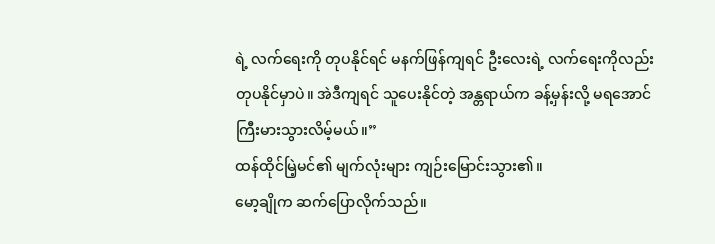ရဲ့ လက်ရေးကို တုပနိုင်ရင် မနက်ဖြန်ကျရင် ဦးလေးရဲ့ လက်ရေးကိုလည်း တုပနိုင်မှာပဲ။ အဲဒီကျရင် သူပေးနိုင်တဲ့ အန္တရာယ်က ခန့်မှန်းလို့ မရအောင် ကြီးမားသွားလိမ့်မယ်။”
ထန်ထိုင်မြဲ့မင်၏ မျက်လုံးများ ကျဉ်းမြောင်းသွား၏။
မော့ချိုက ဆက်ပြောလိုက်သည်။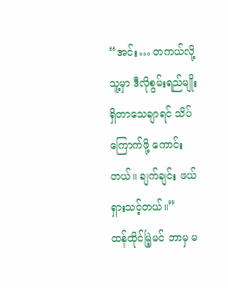“အင်း… တကယ်လို့ သူ့မှာ ဒီလိုစွမ်းရည်မျိုး ရှိတာသေချာရင် သိပ်ကြောက်ဖို့ ကောင်းတယ်။ ချက်ချင်း ဖယ်ရှားသင့်တယ်။”
ထန်ထိုင်မြဲ့မင် ဘာမှ မ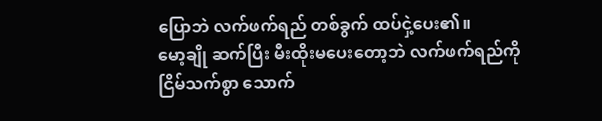ပြောဘဲ လက်ဖက်ရည် တစ်ခွက် ထပ်ငှဲ့ပေး၏။
မော့ချို ဆက်ပြီး မီးထိုးမပေးတော့ဘဲ လက်ဖက်ရည်ကို ငြိမ်သက်စွာ သောက်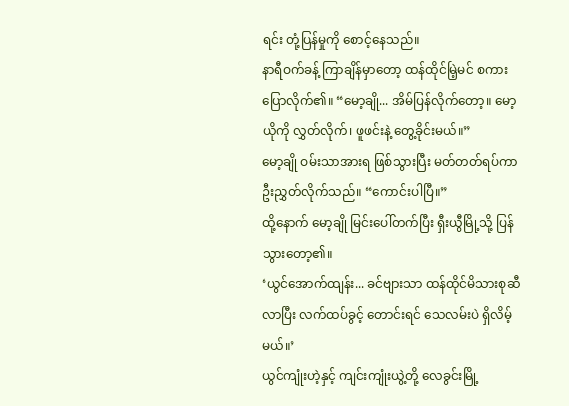ရင်း တုံ့ပြန်မှုကို စောင့်နေသည်။
နာရီဝက်ခန့် ကြာချိန်မှာတော့ ထန်ထိုင်မြဲ့မင် စကားပြောလိုက်၏။ “မော့ချို... အိမ်ပြန်လိုက်တော့။ မော့ယိုကို လွှတ်လိုက်၊ ဖူဖင်းနဲ့ တွေ့ခိုင်းမယ်။”
မော့ချို ဝမ်းသာအားရ ဖြစ်သွားပြီး မတ်တတ်ရပ်ကာ ဦးညွှတ်လိုက်သည်။ “ကောင်းပါပြီ။”
ထို့နောက် မော့ချို မြင်းပေါ်တက်ပြီး ရှီးယွီမြို့သို့ ပြန်သွားတော့၏။
‘ယွင်အောက်ထျန်း... ခင်ဗျားသာ ထန်ထိုင်မိသားစုဆီ လာပြီး လက်ထပ်ခွင့် တောင်းရင် သေလမ်းပဲ ရှိလိမ့်မယ်။’
ယွင်ကျုံးဟဲ့နှင့် ကျင်းကျုံးယွဲ့တို့ လေခွင်းမြို့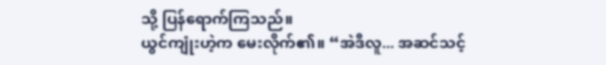သို့ ပြန်ရောက်ကြသည်။
ယွင်ကျုံးဟဲ့က မေးလိုက်၏။ “အဲဒီလူ... အဆင်သင့်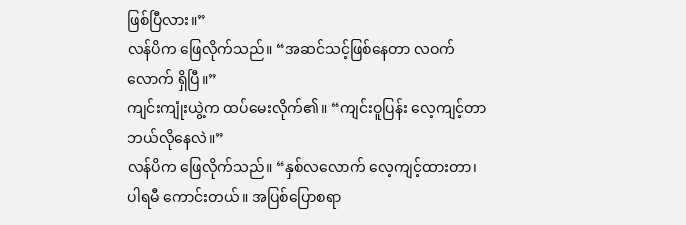ဖြစ်ပြီလား။”
လန်ပိက ဖြေလိုက်သည်။ “အဆင်သင့်ဖြစ်နေတာ လဝက်လောက် ရှိပြီ။”
ကျင်းကျုံးယွဲ့က ထပ်မေးလိုက်၏။ “ကျင်းဝူပြန်း လေ့ကျင့်တာ ဘယ်လိုနေလဲ။”
လန်ပိက ဖြေလိုက်သည်။ “နှစ်လလောက် လေ့ကျင့်ထားတာ၊ ပါရမီ ကောင်းတယ်။ အပြစ်ပြောစရာ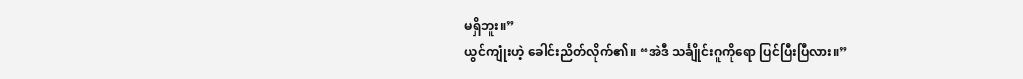မရှိဘူး။”
ယွင်ကျုံးဟဲ့ ခေါင်းညိတ်လိုက်၏။ “အဲဒီ သင်္ချိုင်းဂူကိုရော ပြင်ပြီးပြီလား။”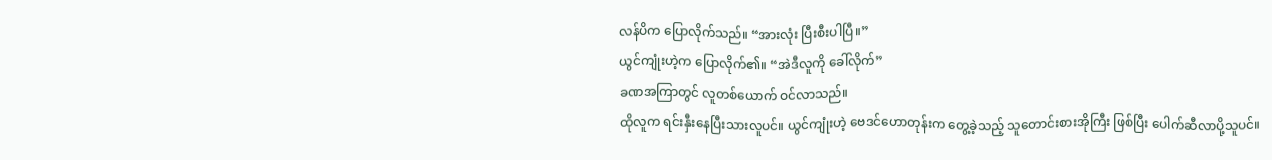လန်ပိက ပြောလိုက်သည်။ “အားလုံး ပြီးစီးပါပြီ။”
ယွင်ကျုံးဟဲ့က ပြောလိုက်၏။ “အဲဒီလူကို ခေါ်လိုက်”
ခဏအကြာတွင် လူတစ်ယောက် ဝင်လာသည်။
ထိုလူက ရင်းနှီးနေပြီးသားလူပင်။ ယွင်ကျုံးဟဲ့ ဗေဒင်ဟောတုန်းက တွေ့ခဲ့သည့် သူတောင်းစားအိုကြီး ဖြစ်ပြီး ပေါက်ဆီလာပို့သူပင်။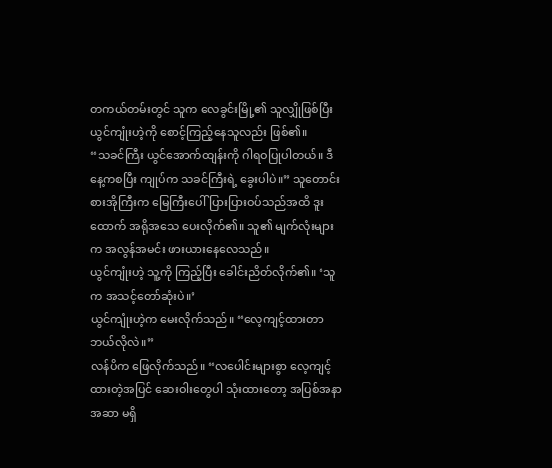တကယ်တမ်းတွင် သူက လေခွင်းမြို့၏ သူလျှိုဖြစ်ပြီး ယွင်ကျုံးဟဲ့ကို စောင့်ကြည့်နေသူလည်း ဖြစ်၏။
“သခင်ကြီး ယွင်အောက်ထျန်းကို ဂါရဝပြုပါတယ်။ ဒီနေ့ကစပြီး ကျုပ်က သခင်ကြီးရဲ့ ခွေးပါပဲ။” သူတောင်းစားအိုကြီးက မြေကြီးပေါ် ပြားပြားဝပ်သည်အထိ ဒူးထောက် အရိုအသေ ပေးလိုက်၏။ သူ၏ မျက်လုံးများက အလွန်အမင်း ဖားယားနေလေသည်။
ယွင်ကျုံးဟဲ့ သူ့ကို ကြည့်ပြီး ခေါင်းညိတ်လိုက်၏။ ‘သူက အသင့်တော်ဆုံးပဲ။’
ယွင်ကျုံးဟဲ့က မေးလိုက်သည်။ “လေ့ကျင့်ထားတာ ဘယ်လိုလဲ။”
လန်ပိက ဖြေလိုက်သည်။ “လပေါင်းများစွာ လေ့ကျင့်ထားတဲ့အပြင် ဆေးဝါးတွေပါ သုံးထားတော့ အပြစ်အနာအဆာ မရှိ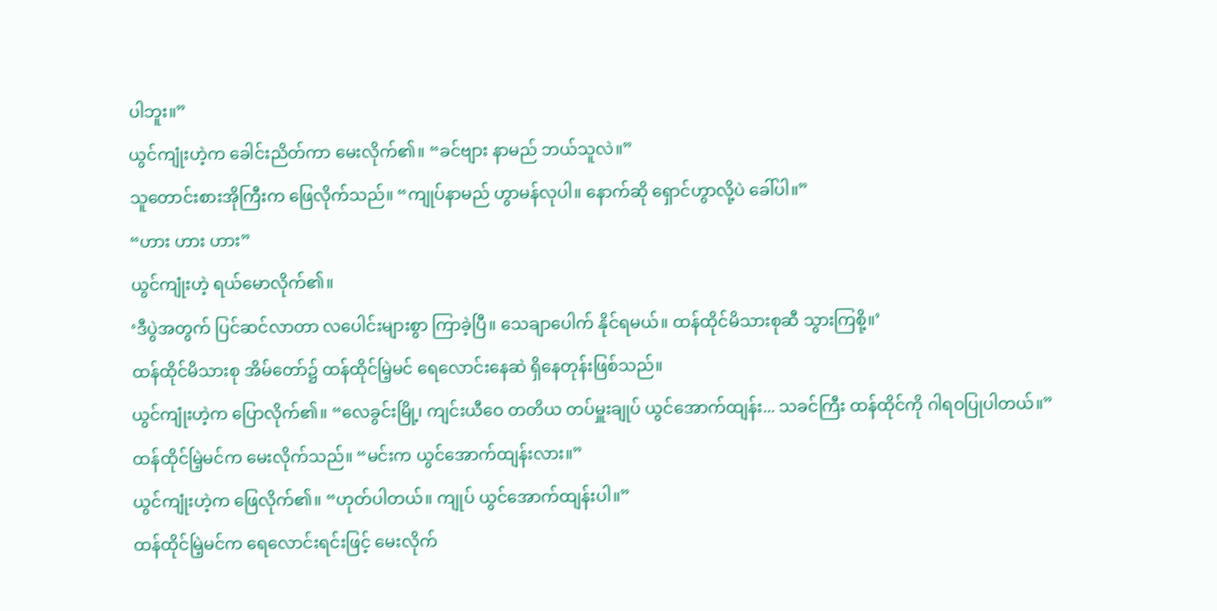ပါဘူး။”
ယွင်ကျုံးဟဲ့က ခေါင်းညိတ်ကာ မေးလိုက်၏။ “ခင်ဗျား နာမည် ဘယ်သူလဲ။”
သူတောင်းစားအိုကြီးက ဖြေလိုက်သည်။ “ကျုပ်နာမည် ဟွာမန်လုပါ။ နောက်ဆို ရှောင်ဟွာလို့ပဲ ခေါ်ပါ။”
“ဟား ဟား ဟား”
ယွင်ကျုံးဟဲ့ ရယ်မောလိုက်၏။
‘ဒီပွဲအတွက် ပြင်ဆင်လာတာ လပေါင်းများစွာ ကြာခဲ့ပြီ။ သေချာပေါက် နိုင်ရမယ်။ ထန်ထိုင်မိသားစုဆီ သွားကြစို့။’
ထန်ထိုင်မိသားစု အိမ်တော်၌ ထန်ထိုင်မြဲ့မင် ရေလောင်းနေဆဲ ရှိနေတုန်းဖြစ်သည်။
ယွင်ကျုံးဟဲ့က ပြောလိုက်၏။ “လေခွင်းမြို့၊ ကျင်းယီဝေ တတိယ တပ်မှူးချုပ် ယွင်အောက်ထျန်း... သခင်ကြီး ထန်ထိုင်ကို ဂါရဝပြုပါတယ်။”
ထန်ထိုင်မြဲ့မင်က မေးလိုက်သည်။ “မင်းက ယွင်အောက်ထျန်းလား။”
ယွင်ကျုံးဟဲ့က ဖြေလိုက်၏။ “ဟုတ်ပါတယ်။ ကျုပ် ယွင်အောက်ထျန်းပါ။”
ထန်ထိုင်မြဲ့မင်က ရေလောင်းရင်းဖြင့် မေးလိုက်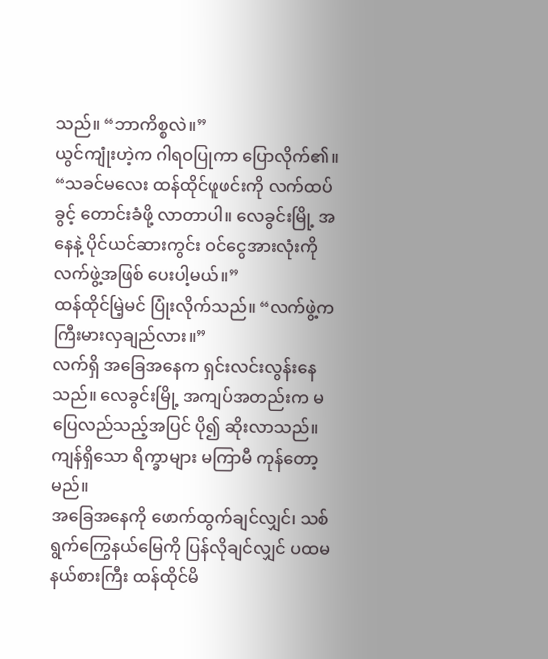သည်။ “ဘာကိစ္စလဲ။”
ယွင်ကျုံးဟဲ့က ဂါရဝပြုကာ ပြောလိုက်၏။ “သခင်မလေး ထန်ထိုင်ဖူဖင်းကို လက်ထပ်ခွင့် တောင်းခံဖို့ လာတာပါ။ လေခွင်းမြို့ အနေနဲ့ ပိုင်ယင်ဆားကွင်း ဝင်ငွေအားလုံးကို လက်ဖွဲ့အဖြစ် ပေးပါ့မယ်။”
ထန်ထိုင်မြဲ့မင် ပြုံးလိုက်သည်။ “လက်ဖွဲ့က ကြီးမားလှချည်လား။”
လက်ရှိ အခြေအနေက ရှင်းလင်းလွန်းနေသည်။ လေခွင်းမြို့ အကျပ်အတည်းက မပြေလည်သည့်အပြင် ပို၍ ဆိုးလာသည်။ ကျန်ရှိသော ရိက္ခာများ မကြာမီ ကုန်တော့မည်။
အခြေအနေကို ဖောက်ထွက်ချင်လျှင်၊ သစ်ရွက်ကြွေနယ်မြေကို ပြန်လိုချင်လျှင် ပထမနယ်စားကြီး ထန်ထိုင်မိ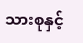သားစုနှင့်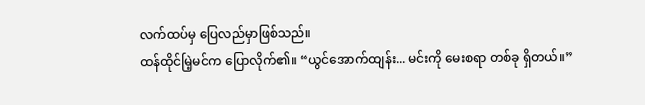လက်ထပ်မှ ပြေလည်မှာဖြစ်သည်။
ထန်ထိုင်မြဲ့မင်က ပြောလိုက်၏။ “ယွင်အောက်ထျန်း... မင်းကို မေးစရာ တစ်ခု ရှိတယ်။”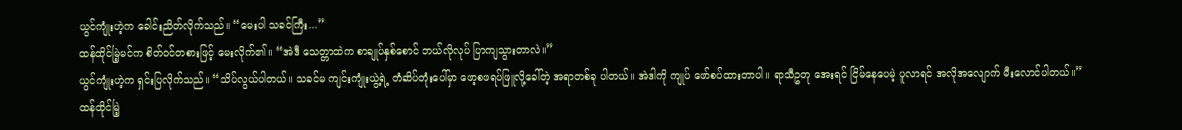ယွင်ကျုံးဟဲ့က ခေါင်းညိတ်လိုက်သည်။ “မေးပါ သခင်ကြီး...”
ထန်ထိုင်မြဲ့မင်က စိတ်ဝင်တစားဖြင့် မေးလိုက်၏။ “အဲဒီ သေတ္တာထဲက စာချုပ်နှစ်စောင် ဘယ်လိုလုပ် ပြာကျသွားတာလဲ။”
ယွင်ကျုံးဟဲ့က ရှင်းပြလိုက်သည်။ “သိပ်လွယ်ပါတယ်။ သခင်မ ကျင်းကျုံးယွဲ့ရဲ့ တံဆိပ်တုံးပေါ်မှာ ဖော့စဖရပ်ဖြူလို့ခေါ်တဲ့ အရာတစ်ခု ပါတယ်။ အဲဒါကို ကျုပ် ဖော်စပ်ထားတာပါ။ ရာသီဥတု အေးရင် ငြိမ်နေပေမဲ့ ပူလာရင် အလိုအလျောက် မီးလောင်ပါတယ်။”
ထန်ထိုင်မြဲ့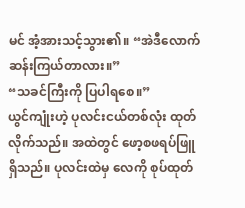မင် အံ့အားသင့်သွား၏။ “အဲဒီလောက် ဆန်းကြယ်တာလား။”
“သခင်ကြီးကို ပြပါရစေ။”
ယွင်ကျုံးဟဲ့ ပုလင်းငယ်တစ်လုံး ထုတ်လိုက်သည်။ အထဲတွင် ဖော့စဖရပ်ဖြူ ရှိသည်။ ပုလင်းထဲမှ လေကို စုပ်ထုတ်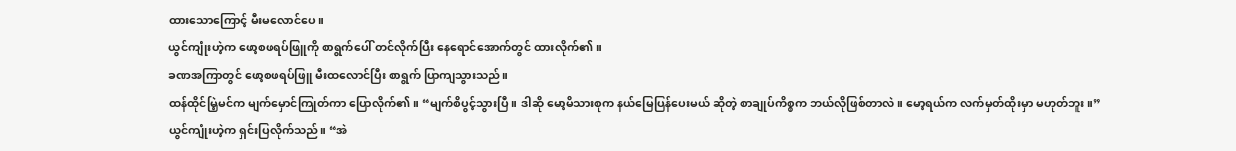ထားသောကြောင့် မီးမလောင်ပေ။
ယွင်ကျုံးဟဲ့က ဖော့စဖရပ်ဖြူကို စာရွက်ပေါ် တင်လိုက်ပြီး နေရောင်အောက်တွင် ထားလိုက်၏။
ခဏအကြာတွင် ဖော့စဖရပ်ဖြူ မီးထလောင်ပြီး စာရွက် ပြာကျသွားသည်။
ထန်ထိုင်မြဲ့မင်က မျက်မှောင်ကြုတ်ကာ ပြောလိုက်၏။ “မျက်စိပွင့်သွားပြီ။ ဒါဆို မော့မိသားစုက နယ်မြေပြန်ပေးမယ် ဆိုတဲ့ စာချုပ်ကိစ္စက ဘယ်လိုဖြစ်တာလဲ။ မော့ရယ်က လက်မှတ်ထိုးမှာ မဟုတ်ဘူး။”
ယွင်ကျုံးဟဲ့က ရှင်းပြလိုက်သည်။ “အဲ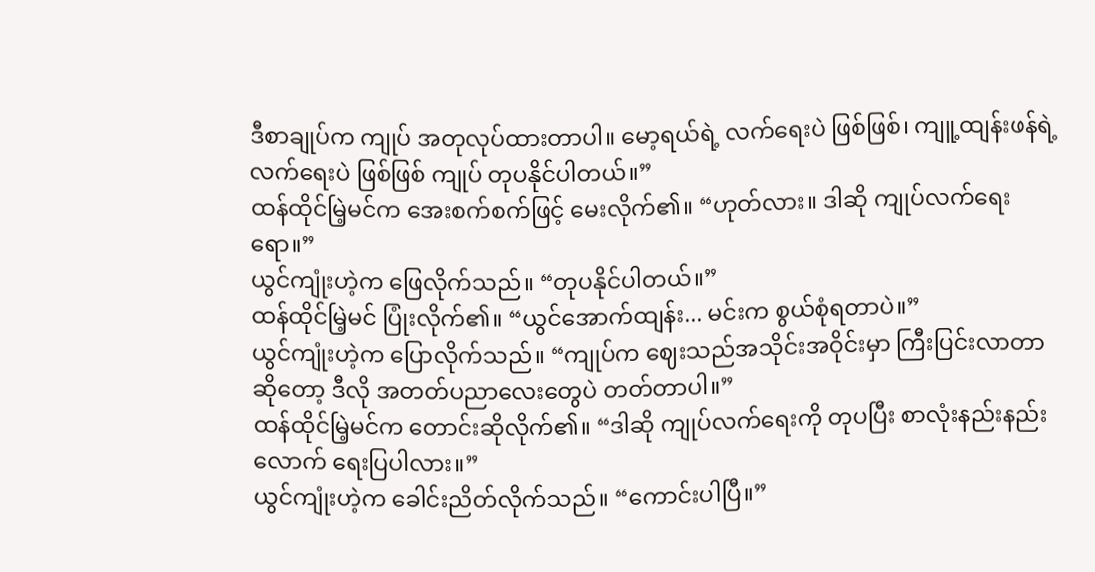ဒီစာချုပ်က ကျုပ် အတုလုပ်ထားတာပါ။ မော့ရယ်ရဲ့ လက်ရေးပဲ ဖြစ်ဖြစ်၊ ကျူ့ထျန်းဖန်ရဲ့ လက်ရေးပဲ ဖြစ်ဖြစ် ကျုပ် တုပနိုင်ပါတယ်။”
ထန်ထိုင်မြဲ့မင်က အေးစက်စက်ဖြင့် မေးလိုက်၏။ “ဟုတ်လား။ ဒါဆို ကျုပ်လက်ရေးရော။”
ယွင်ကျုံးဟဲ့က ဖြေလိုက်သည်။ “တုပနိုင်ပါတယ်။”
ထန်ထိုင်မြဲ့မင် ပြုံးလိုက်၏။ “ယွင်အောက်ထျန်း... မင်းက စွယ်စုံရတာပဲ။”
ယွင်ကျုံးဟဲ့က ပြောလိုက်သည်။ “ကျုပ်က ဈေးသည်အသိုင်းအဝိုင်းမှာ ကြီးပြင်းလာတာ ဆိုတော့ ဒီလို အတတ်ပညာလေးတွေပဲ တတ်တာပါ။”
ထန်ထိုင်မြဲ့မင်က တောင်းဆိုလိုက်၏။ “ဒါဆို ကျုပ်လက်ရေးကို တုပပြီး စာလုံးနည်းနည်းလောက် ရေးပြပါလား။”
ယွင်ကျုံးဟဲ့က ခေါင်းညိတ်လိုက်သည်။ “ကောင်းပါပြီ။”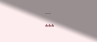...
***